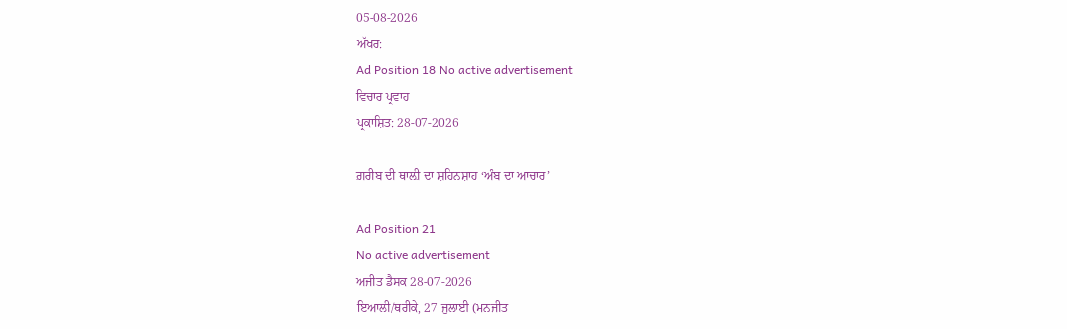05-08-2026
ਅੱਖਰ:
Ad Position 18 No active advertisement
ਵਿਚਾਰ ਪ੍ਰਵਾਹ
ਪ੍ਰਕਾਸ਼ਿਤ: 28-07-2026

ਗ਼ਰੀਬ ਦੀ ਥਾਲ਼ੀ ਦਾ ਸ਼ਹਿਨਸ਼ਾਹ ‘ਅੰਬ ਦਾ ਆਚਾਰ’

Ad Position 21
No active advertisement
ਅਜੀਤ ਡੈਸਕ 28-07-2026
ਇਆਲੀ/ਥਰੀਕੇ, 27 ਜੁਲਾਈ (ਮਨਜੀਤ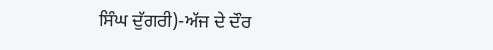ਸਿੰਘ ਦੁੱਗਰੀ)-ਅੱਜ ਦੇ ਦੌਰ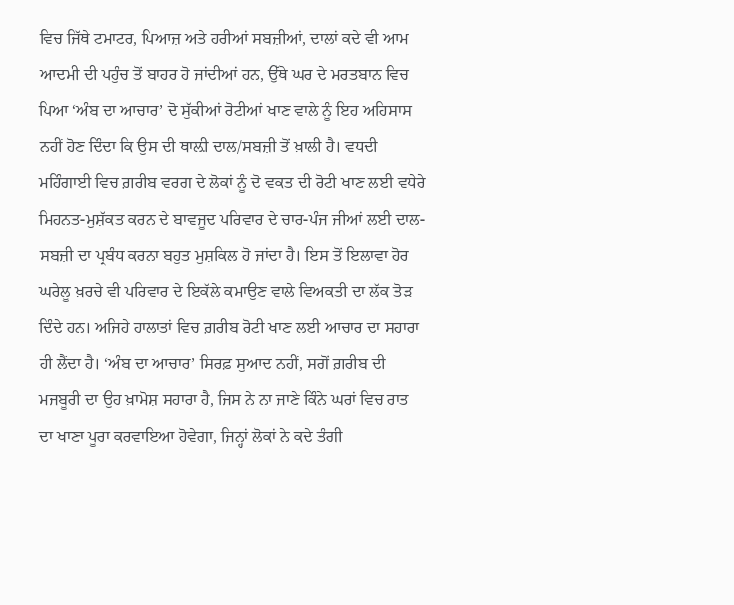ਵਿਚ ਜਿੱਥੇ ਟਮਾਟਰ, ਪਿਆਜ਼ ਅਤੇ ਹਰੀਆਂ ਸਬਜ਼ੀਆਂ, ਦਾਲਾਂ ਕਦੇ ਵੀ ਆਮ ਆਦਮੀ ਦੀ ਪਹੁੰਚ ਤੋਂ ਬਾਹਰ ਹੋ ਜਾਂਦੀਆਂ ਹਨ, ਉੱਥੇ ਘਰ ਦੇ ਮਰਤਬਾਨ ਵਿਚ ਪਿਆ ‘ਅੰਬ ਦਾ ਆਚਾਰ’ ਦੋ ਸੁੱਕੀਆਂ ਰੋਟੀਆਂ ਖਾਣ ਵਾਲੇ ਨੂੰ ਇਹ ਅਹਿਸਾਸ ਨਹੀਂ ਹੋਣ ਦਿੰਦਾ ਕਿ ਉਸ ਦੀ ਥਾਲ਼ੀ ਦਾਲ/ਸਬਜ਼ੀ ਤੋਂ ਖ਼ਾਲੀ ਹੈ। ਵਧਦੀ ਮਹਿੰਗਾਈ ਵਿਚ ਗ਼ਰੀਬ ਵਰਗ ਦੇ ਲੋਕਾਂ ਨੂੰ ਦੋ ਵਕਤ ਦੀ ਰੋਟੀ ਖਾਣ ਲਈ ਵਧੇਰੇ ਮਿਹਨਤ-ਮੁਸ਼ੱਕਤ ਕਰਨ ਦੇ ਬਾਵਜੂਦ ਪਰਿਵਾਰ ਦੇ ਚਾਰ-ਪੰਜ ਜੀਆਂ ਲਈ ਦਾਲ-ਸਬਜ਼ੀ ਦਾ ਪ੍ਰਬੰਧ ਕਰਨਾ ਬਹੁਤ ਮੁਸ਼ਕਿਲ ਹੋ ਜਾਂਦਾ ਹੈ। ਇਸ ਤੋਂ ਇਲਾਵਾ ਹੋਰ ਘਰੇਲੂ ਖ਼ਰਚੇ ਵੀ ਪਰਿਵਾਰ ਦੇ ਇਕੱਲੇ ਕਮਾਉਣ ਵਾਲੇ ਵਿਅਕਤੀ ਦਾ ਲੱਕ ਤੋੜ ਦਿੰਦੇ ਹਨ। ਅਜਿਹੇ ਹਾਲਾਤਾਂ ਵਿਚ ਗ਼ਰੀਬ ਰੋਟੀ ਖਾਣ ਲਈ ਆਚਾਰ ਦਾ ਸਹਾਰਾ ਹੀ ਲੈਂਦਾ ਹੈ। ‘ਅੰਬ ਦਾ ਆਚਾਰ’ ਸਿਰਫ਼ ਸੁਆਦ ਨਹੀਂ, ਸਗੋਂ ਗ਼ਰੀਬ ਦੀ ਮਜਬੂਰੀ ਦਾ ਉਹ ਖ਼ਾਮੋਸ਼ ਸਹਾਰਾ ਹੈ, ਜਿਸ ਨੇ ਨਾ ਜਾਣੇ ਕਿੰਨੇ ਘਰਾਂ ਵਿਚ ਰਾਤ ਦਾ ਖਾਣਾ ਪੂਰਾ ਕਰਵਾਇਆ ਹੋਵੇਗਾ, ਜਿਨ੍ਹਾਂ ਲੋਕਾਂ ਨੇ ਕਦੇ ਤੰਗੀ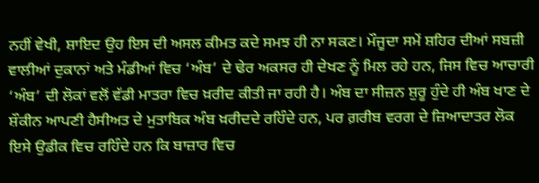ਨਹੀਂ ਵੇਖੀ, ਸ਼ਾਇਦ ਉਹ ਇਸ ਦੀ ਅਸਲ ਕੀਮਤ ਕਦੇ ਸਮਝ ਹੀ ਨਾ ਸਕਣ। ਮੌਜੂਦਾ ਸਮੇਂ ਸ਼ਹਿਰ ਦੀਆਂ ਸਬਜ਼ੀ ਵਾਲੀਆਂ ਦੁਕਾਨਾਂ ਅਤੇ ਮੰਡੀਆਂ ਵਿਚ ‘ਅੰਬ’ ਦੇ ਢੇਰ ਅਕਸਰ ਹੀ ਦੇਖਣ ਨੂੰ ਮਿਲ ਰਹੇ ਹਨ, ਜਿਸ ਵਿਚ ਆਚਾਰੀ ‘ਅੰਬ’ ਦੀ ਲੋਕਾਂ ਵਲੋਂ ਵੱਡੀ ਮਾਤਰਾ ਵਿਚ ਖ਼ਰੀਦ ਕੀਤੀ ਜਾ ਰਹੀ ਹੈ। ਅੰਬ ਦਾ ਸੀਜ਼ਨ ਸ਼ੁਰੂ ਹੁੰਦੇ ਹੀ ਅੰਬ ਖਾਣ ਦੇ ਸ਼ੌਕੀਨ ਆਪਣੀ ਹੈਸੀਅਤ ਦੇ ਮੁਤਾਬਿਕ ਅੰਬ ਖ਼ਰੀਦਦੇ ਰਹਿੰਦੇ ਹਨ, ਪਰ ਗ਼ਰੀਬ ਵਰਗ ਦੇ ਜ਼ਿਆਦਾਤਰ ਲੋਕ ਇਸੇ ਉਡੀਕ ਵਿਚ ਰਹਿੰਦੇ ਹਨ ਕਿ ਬਾਜ਼ਾਰ ਵਿਚ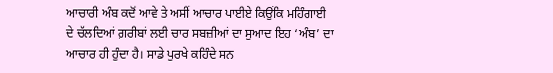ਆਚਾਰੀ ਅੰਬ ਕਦੋਂ ਆਵੇ ਤੇ ਅਸੀਂ ਆਚਾਰ ਪਾਈਏ ਕਿਉਂਕਿ ਮਹਿੰਗਾਈ ਦੇ ਚੱਲਦਿਆਂ ਗ਼ਰੀਬਾਂ ਲਈ ਚਾਰ ਸਬਜ਼ੀਆਂ ਦਾ ਸੁਆਦ ਇਹ ‘ਅੰਬ’ ਦਾ ਆਚਾਰ ਹੀ ਹੁੰਦਾ ਹੈ। ਸਾਡੇ ਪੁਰਖੇ ਕਹਿੰਦੇ ਸਨ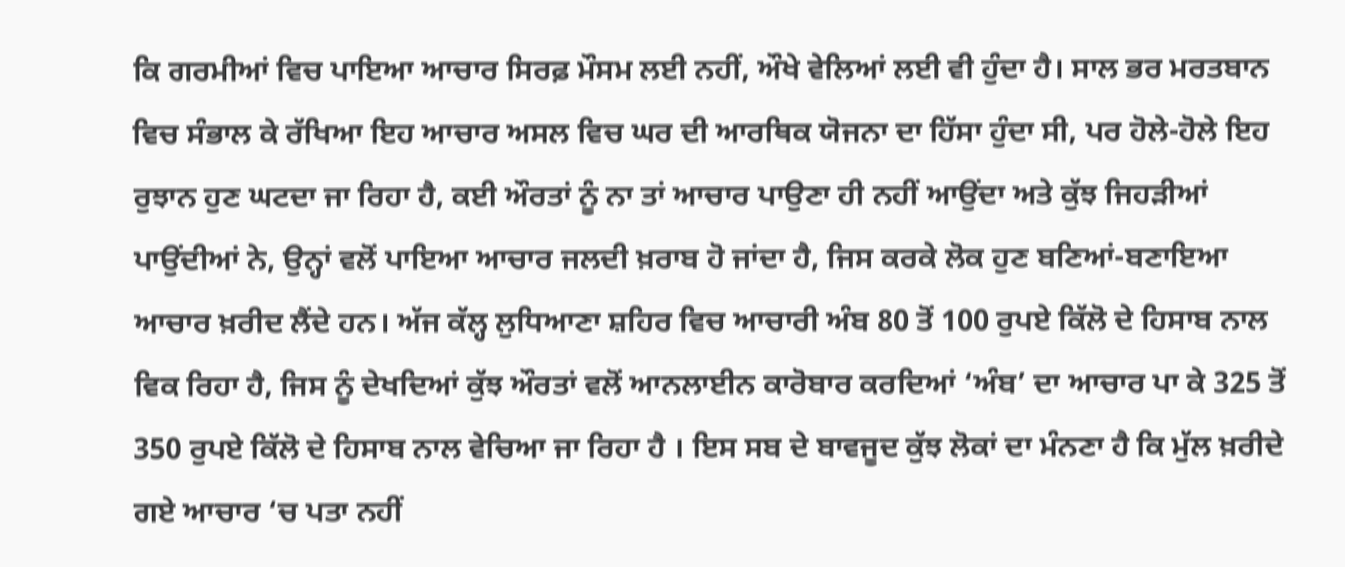ਕਿ ਗਰਮੀਆਂ ਵਿਚ ਪਾਇਆ ਆਚਾਰ ਸਿਰਫ਼ ਮੌਸਮ ਲਈ ਨਹੀਂ, ਔਖੇ ਵੇਲਿਆਂ ਲਈ ਵੀ ਹੁੰਦਾ ਹੈ। ਸਾਲ ਭਰ ਮਰਤਬਾਨ ਵਿਚ ਸੰਭਾਲ ਕੇ ਰੱਖਿਆ ਇਹ ਆਚਾਰ ਅਸਲ ਵਿਚ ਘਰ ਦੀ ਆਰਥਿਕ ਯੋਜਨਾ ਦਾ ਹਿੱਸਾ ਹੁੰਦਾ ਸੀ, ਪਰ ਹੋਲੇ-ਹੋਲੇ ਇਹ ਰੁਝਾਨ ਹੁਣ ਘਟਦਾ ਜਾ ਰਿਹਾ ਹੈ, ਕਈ ਔਰਤਾਂ ਨੂੰ ਨਾ ਤਾਂ ਆਚਾਰ ਪਾਉਣਾ ਹੀ ਨਹੀਂ ਆਉਂਦਾ ਅਤੇ ਕੁੱਝ ਜਿਹੜੀਆਂ ਪਾਉਂਦੀਆਂ ਨੇ, ਉਨ੍ਹਾਂ ਵਲੋਂ ਪਾਇਆ ਆਚਾਰ ਜਲਦੀ ਖ਼ਰਾਬ ਹੋ ਜਾਂਦਾ ਹੈ, ਜਿਸ ਕਰਕੇ ਲੋਕ ਹੁਣ ਬਣਿਆਂ-ਬਣਾਇਆ ਆਚਾਰ ਖ਼ਰੀਦ ਲੈਂਦੇ ਹਨ। ਅੱਜ ਕੱਲ੍ਹ ਲੁਧਿਆਣਾ ਸ਼ਹਿਰ ਵਿਚ ਆਚਾਰੀ ਅੰਬ 80 ਤੋਂ 100 ਰੁਪਏ ਕਿੱਲੋ ਦੇ ਹਿਸਾਬ ਨਾਲ ਵਿਕ ਰਿਹਾ ਹੈ, ਜਿਸ ਨੂੰ ਦੇਖਦਿਆਂ ਕੁੱਝ ਔਰਤਾਂ ਵਲੋਂ ਆਨਲਾਈਨ ਕਾਰੋਬਾਰ ਕਰਦਿਆਂ ‘ਅੰਬ’ ਦਾ ਆਚਾਰ ਪਾ ਕੇ 325 ਤੋਂ 350 ਰੁਪਏ ਕਿੱਲੋ ਦੇ ਹਿਸਾਬ ਨਾਲ ਵੇਚਿਆ ਜਾ ਰਿਹਾ ਹੈ । ਇਸ ਸਬ ਦੇ ਬਾਵਜੂਦ ਕੁੱਝ ਲੋਕਾਂ ਦਾ ਮੰਨਣਾ ਹੈ ਕਿ ਮੁੱਲ ਖ਼ਰੀਦੇ ਗਏ ਆਚਾਰ ‘ਚ ਪਤਾ ਨਹੀਂ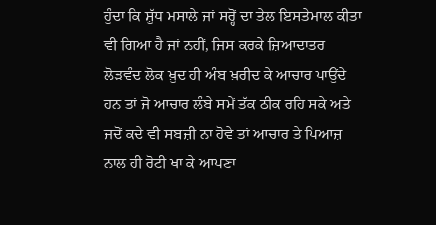ਹੁੰਦਾ ਕਿ ਸ਼ੁੱਧ ਮਸਾਲੇ ਜਾਂ ਸਰ੍ਹੋਂ ਦਾ ਤੇਲ ਇਸਤੇਮਾਲ ਕੀਤਾ ਵੀ ਗਿਆ ਹੈ ਜਾਂ ਨਹੀਂ, ਜਿਸ ਕਰਕੇ ਜ਼ਿਆਦਾਤਰ ਲੋੜਵੰਦ ਲੋਕ ਖ਼ੁਦ ਹੀ ਅੰਬ ਖ਼ਰੀਦ ਕੇ ਆਚਾਰ ਪਾਉਂਦੇ ਹਨ ਤਾਂ ਜੋ ਆਚਾਰ ਲੰਬੇ ਸਮੇਂ ਤੱਕ ਠੀਕ ਰਹਿ ਸਕੇ ਅਤੇ ਜਦੋਂ ਕਦੇ ਵੀ ਸਬਜ਼ੀ ਨਾ ਹੋਵੇ ਤਾਂ ਆਚਾਰ ਤੇ ਪਿਆਜ਼ ਨਾਲ ਹੀ ਰੋਟੀ ਖਾ ਕੇ ਆਪਣਾ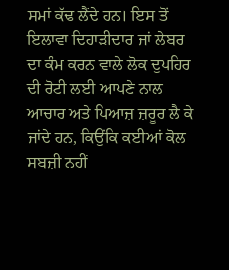ਸਮਾਂ ਕੱਢ ਲੈਂਦੇ ਹਨ। ਇਸ ਤੋਂ ਇਲਾਵਾ ਦਿਹਾੜੀਦਾਰ ਜਾਂ ਲੇਬਰ ਦਾ ਕੰਮ ਕਰਨ ਵਾਲੇ ਲੋਕ ਦੁਪਹਿਰ ਦੀ ਰੋਟੀ ਲਈ ਆਪਣੇ ਨਾਲ ਆਚਾਰ ਅਤੇ ਪਿਆਜ਼ ਜ਼ਰੂਰ ਲੈ ਕੇ ਜਾਂਦੇ ਹਨ, ਕਿਉਂਕਿ ਕਈਆਂ ਕੋਲ ਸਬਜ਼ੀ ਨਹੀਂ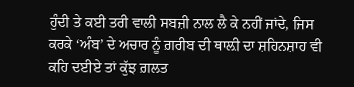ਹੁੰਦੀ ਤੇ ਕਈ ਤਰੀ ਵਾਲੀ ਸਬਜ਼ੀ ਨਾਲ ਲੈ ਕੇ ਨਹੀਂ ਜਾਂਦੇ, ਜਿਸ ਕਰਕੇ ‘ਅੰਬ’ ਦੇ ਅਚਾਰ ਨੂੰ ਗ਼ਰੀਬ ਦੀ ਥਾਲ਼ੀ ਦਾ ਸ਼ਹਿਨਸ਼ਾਹ ਵੀ ਕਹਿ ਦਈਏ ਤਾਂ ਕੁੱਝ ਗ਼ਲਤ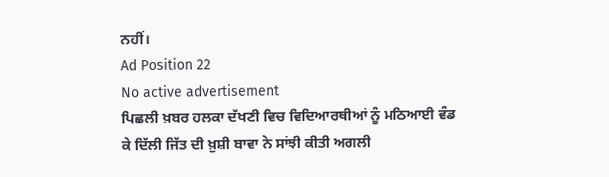ਨਹੀਂ।
Ad Position 22
No active advertisement
ਪਿਛਲੀ ਖ਼ਬਰ ਹਲਕਾ ਦੱਖਣੀ ਵਿਚ ਵਿਦਿਆਰਥੀਆਂ ਨੂੰ ਮਠਿਆਈ ਵੰਡ ਕੇ ਦਿੱਲੀ ਜਿੱਤ ਦੀ ਖ਼ੁਸ਼ੀ ਬਾਵਾ ਨੇ ਸਾਂਝੀ ਕੀਤੀ ਅਗਲੀ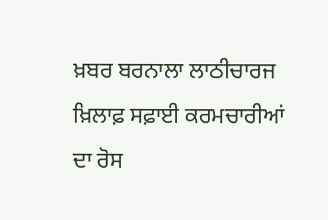ਖ਼ਬਰ ਬਰਨਾਲਾ ਲਾਠੀਚਾਰਜ ਖ਼ਿਲਾਫ਼ ਸਫ਼ਾਈ ਕਰਮਚਾਰੀਆਂ ਦਾ ਰੋਸ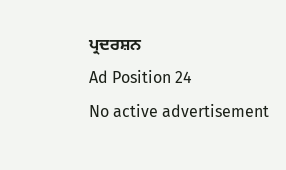ਪ੍ਰਦਰਸ਼ਨ
Ad Position 24
No active advertisement